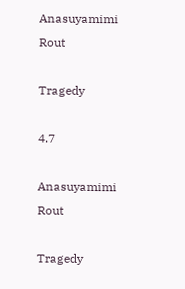Anasuyamimi Rout

Tragedy

4.7

Anasuyamimi Rout

Tragedy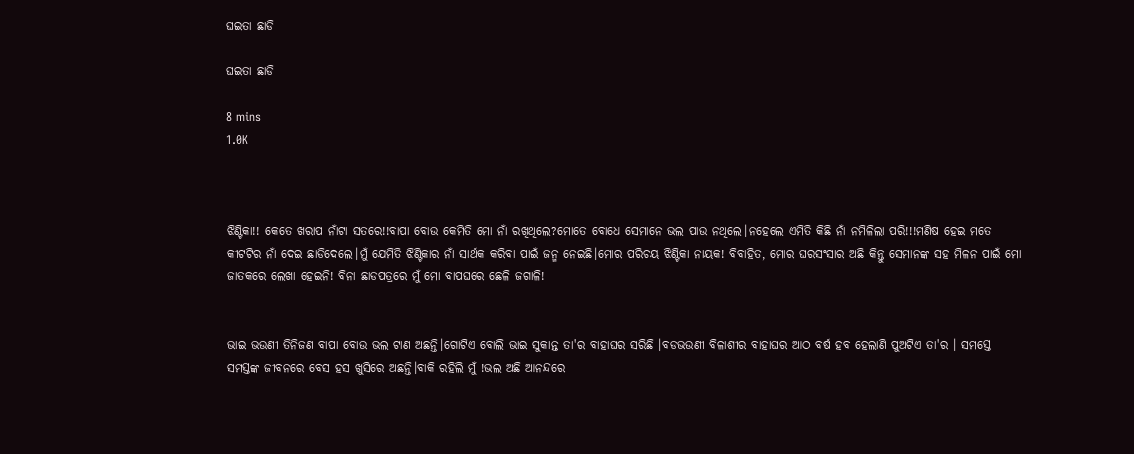ଘଇତା ଛାଡି

ଘଇତା ଛାଡି

8 mins
1.0K



ଝିଣ୍ଟିକା!! କେତେ ଖରାପ ନାଁଟା ସତରେ!!ବାପା ବୋଉ କେମିତି ମୋ ନାଁ ରଖିଥିଲେ?ମୋତେ ବୋଧେ ସେମାନେ ଭଲ ପାଉ ନଥିଲେ।ନହେଲେ ଏମିତି କିଛି ନାଁ ନମିଳିଲା ପରି!!!ମଣିଷ ହେଇ ମତେ କୀଟଟିର ନାଁ ଦେଇ ଛାଡିଦେଲେ।ମୁଁ ଯେମିତି ଝିଣ୍ଟିକାର ନାଁ ସାର୍ଥକ କରିବା ପାଇଁ ଜନ୍ମ ନେଇଛି।ମୋର ପରିଚୟ ଝିଣ୍ଟିକା ନାୟକ! ବିବାହିତ, ମୋର ଘରସଂସାର ଅଛି କିନ୍ତୁ ସେମାନଙ୍କ ସହ ମିଳନ ପାଇଁ ମୋ ଜାତକରେ ଲେଖା ହେଇନି! ବିନା ଛାଡପତ୍ରରେ ମୁଁ ମୋ ବାପଘରେ ଛେଳି ଜଗାଳି!


ଭାଇ ଭଉଣୀ ତିନିଜଣ ବାପା ବୋଉ ଭଲ ଟାଣ ଅଛନ୍ତି।ଗୋଟିଏ ବୋଲି ଭାଇ ସୁକାନ୍ତ ତା'ର ବାହାଘର ସରିଛି ।ବଡଭଉଣୀ ବିଳାଶୀର ବାହାଘର ଆଠ ବର୍ଷ ହବ ହେଲାଣି ପୁଅଟିଏ ତା'ର । ସମସ୍ତେ ସମସ୍ତଙ୍କ ଜୀବନରେ ବେସ ହସ ଖୁସିରେ ଅଛନ୍ତି।ବାକି ରହିଲି ମୁଁ !ଭଲ ଅଛି ଆନନ୍ଦରେ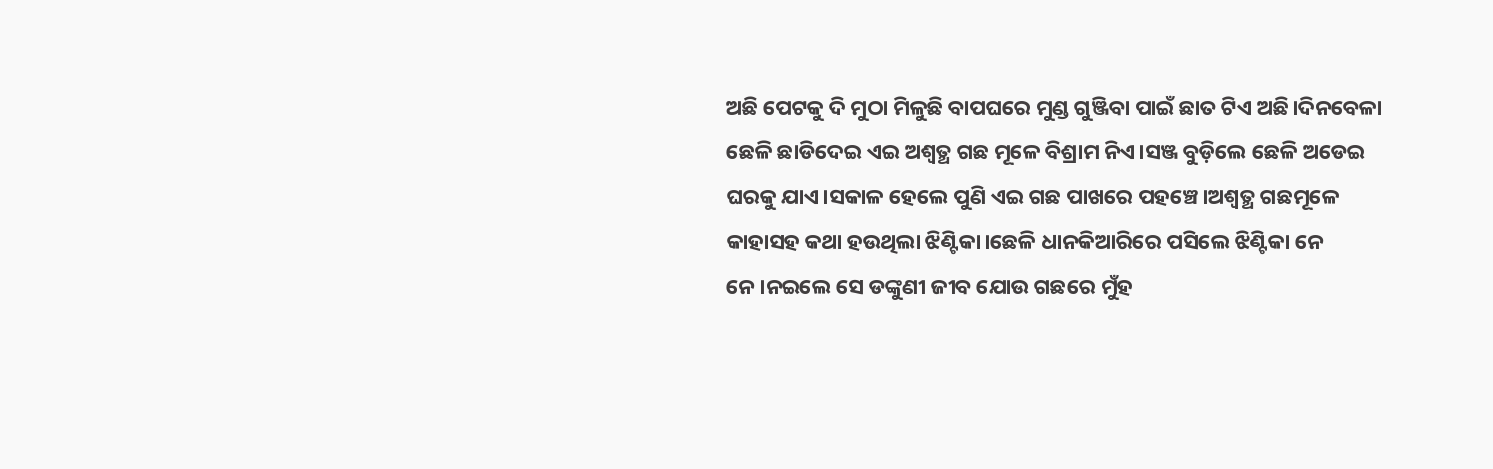ଅଛି ପେଟକୁ ଦି ମୁଠା ମିଳୁଛି ବାପଘରେ ମୁଣ୍ଡ ଗୁଞ୍ଜିବା ପାଇଁ ଛାତ ଟିଏ ଅଛି।ଦିନବେଳା ଛେଳି ଛାଡିଦେଇ ଏଇ ଅଶ୍ୱତ୍ଥ ଗଛ ମୂଳେ ବିଶ୍ରାମ ନିଏ।ସଞ୍ଜ ବୁଡ଼ିଲେ ଛେଳି ଅଡେଇ ଘରକୁ ଯାଏ।ସକାଳ ହେଲେ ପୁଣି ଏଇ ଗଛ ପାଖରେ ପହଞ୍ଚେ।ଅଶ୍ୱତ୍ଥ ଗଛମୂଳେ କାହାସହ କଥା ହଉଥିଲା ଝିଣ୍ଟିକା।ଛେଳି ଧାନକିଆରିରେ ପସିଲେ ଝିଣ୍ଟିକା ନେ ନେ।ନଇଲେ ସେ ଡଙ୍କୁଣୀ ଜୀବ ଯୋଉ ଗଛରେ ମୁଁହ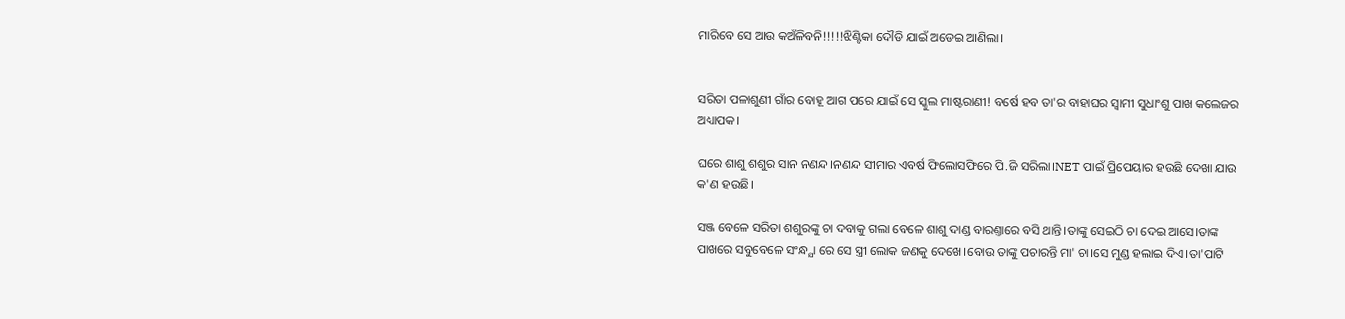ମାରିବେ ସେ ଆଉ କଅଁଳିବନି!!!!!ଝିଣ୍ଟିକା ଦୌଡି ଯାଇଁ ଅଡେଇ ଆଣିଲା।


ସରିତା ପଳାଶୁଣୀ ଗାଁର ବୋହୂ ଆଗ ପରେ ଯାଇଁ ସେ ସ୍କୁଲ ମାଷ୍ଟରାଣୀ! ବର୍ଷେ ହବ ତା'ର ବାହାଘର ସ୍ବାମୀ ସୁଧାଂଶୁ ପାଖ କଲେଜର ଅଧ୍ୟାପକ।

ଘରେ ଶାଶୁ ଶଶୁର ସାନ ନଣନ୍ଦ।ନଣନ୍ଦ ସୀମାର ଏବର୍ଷ ଫିଲୋସଫିରେ ପି.ଜି ସରିଲା।NET ପାଇଁ ପ୍ରିପେୟାର ହଉଛି ଦେଖା ଯାଉ କ'ଣ ହଉଛି।

ସଞ୍ଜ ବେଳେ ସରିତା ଶଶୁରଙ୍କୁ ଚା ଦବାକୁ ଗଲା ବେଳେ ଶାଶୁ ଦାଣ୍ଡ ବାରଣ୍ତାରେ ବସି ଥାନ୍ତି।ତାଙ୍କୁ ସେଇଠି ଚା ଦେଇ ଆସେ।ତାଙ୍କ ପାଖରେ ସବୁବେଳେ ସଂନ୍ଧ୍ଯା ରେ ସେ ସ୍ତ୍ରୀ ଲୋକ ଜଣକୁ ଦେଖେ।ବୋଉ ତାଙ୍କୁ ପଚାରନ୍ତି ମା' ଚା।ସେ ମୁଣ୍ଡ ହଲାଇ ଦିଏ।ତା'ପାଟି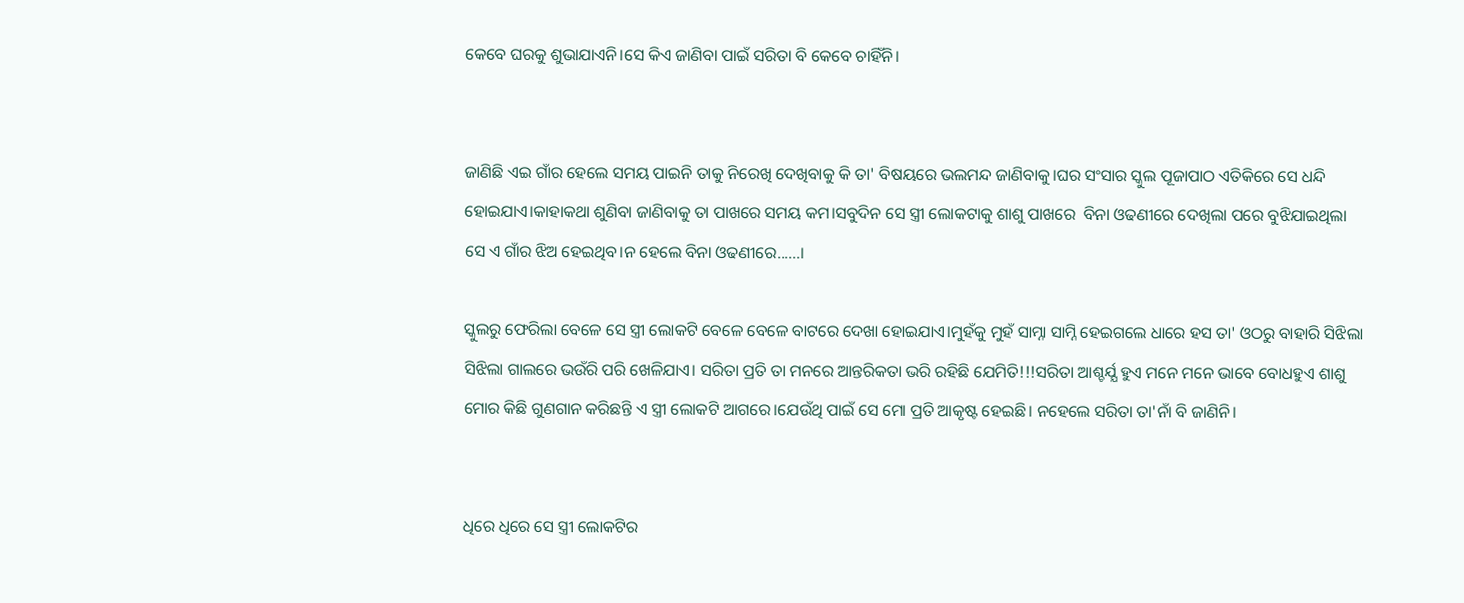କେବେ ଘରକୁ ଶୁଭାଯାଏନି।ସେ କିଏ ଜାଣିବା ପାଇଁ ସରିତା ବି କେବେ ଚାହିଁନି।


ଜାଣିଛି ଏଇ ଗାଁର ହେଲେ ସମୟ ପାଇନି ତାକୁ ନିରେଖି ଦେଖିବାକୁ କି ତା' ବିଷୟରେ ଭଲମନ୍ଦ ଜାଣିବାକୁ।ଘର ସଂସାର ସ୍କୁଲ ପୂଜାପାଠ ଏତିକିରେ ସେ ଧନ୍ଦି ହୋଇଯାଏ।କାହାକଥା ଶୁଣିବା ଜାଣିବାକୁ ତା ପାଖରେ ସମୟ କମ।ସବୁଦିନ ସେ ସ୍ତ୍ରୀ ଲୋକଟାକୁ ଶାଶୁ ପାଖରେ  ବିନା ଓଢଣୀରେ ଦେଖିଲା ପରେ ବୁଝିଯାଇଥିଲା ସେ ଏ ଗାଁର ଝିଅ ହେଇଥିବ।ନ ହେଲେ ବିନା ଓଢଣୀରେ......।

ସ୍କୁଲରୁ ଫେରିଲା ବେଳେ ସେ ସ୍ତ୍ରୀ ଲୋକଟି ବେଳେ ବେଳେ ବାଟରେ ଦେଖା ହୋଇଯାଏ।ମୁହଁକୁ ମୁହଁ ସାମ୍ନା ସାମ୍ନି ହେଇଗଲେ ଧାରେ ହସ ତା' ଓଠରୁ ବାହାରି ସିଝିଲା ସିଝିଲା ଗାଲରେ ଭଉଁରି ପରି ଖେଳିଯାଏ। ସରିତା ପ୍ରତି ତା ମନରେ ଆନ୍ତରିକତା ଭରି ରହିଛି ଯେମିତି!!!ସରିତା ଆଶ୍ଚର୍ଯ୍ଯ ହୁଏ ମନେ ମନେ ଭାବେ ବୋଧହୁଏ ଶାଶୁ ମୋର କିଛି ଗୁଣଗାନ କରିଛନ୍ତି ଏ ସ୍ତ୍ରୀ ଲୋକଟି ଆଗରେ।ଯେଉଁଥି ପାଇଁ ସେ ମୋ ପ୍ରତି ଆକୃଷ୍ଟ ହେଇଛି। ନହେଲେ ସରିତା ତା'ନାଁ ବି ଜାଣିନି।


ଧିରେ ଧିରେ ସେ ସ୍ତ୍ରୀ ଲୋକଟିର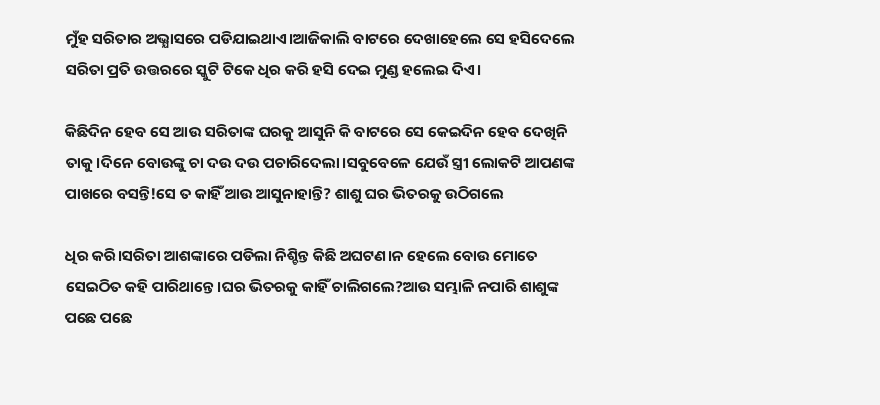ମୁଁହ ସରିତାର ଅଭ୍ଯାସରେ ପଡିଯାଇଥାଏ।ଆଜିକାଲି ବାଟରେ ଦେଖାହେଲେ ସେ ହସିଦେଲେ ସରିତା ପ୍ରତି ଉତ୍ତରରେ ସ୍କୁଟି ଟିକେ ଧିର କରି ହସି ଦେଇ ମୁଣ୍ଡ ହଲେଇ ଦିଏ।

କିଛିଦିନ ହେବ ସେ ଆଉ ସରିତାଙ୍କ ଘରକୁ ଆସୁନି କି ବାଟରେ ସେ କେଇଦିନ ହେବ ଦେଖିନି ତାକୁ।ଦିନେ ବୋଉଙ୍କୁ ଚା ଦଉ ଦଉ ପଚାରିଦେଲା।ସବୁବେଳେ ଯେଉଁ ସ୍ତ୍ରୀ ଲୋକଟି ଆପଣଙ୍କ ପାଖରେ ବସନ୍ତି!ସେ ତ କାହିଁ ଆଉ ଆସୁନାହାନ୍ତି? ଶାଶୁ ଘର ଭିତରକୁ ଉଠିଗଲେ

ଧିର କରି।ସରିତା ଆଶଙ୍କାରେ ପଡିଲା ନିଶ୍ଚିନ୍ତ କିଛି ଅଘଟଣ।ନ ହେଲେ ବୋଉ ମୋତେ ସେଇଠିତ କହି ପାରିଥାନ୍ତେ।ଘର ଭିତରକୁ କାହିଁ ଚାଲିଗଲେ?ଆଉ ସମ୍ଭାଳି ନପାରି ଶାଶୁଙ୍କ ପଛେ ପଛେ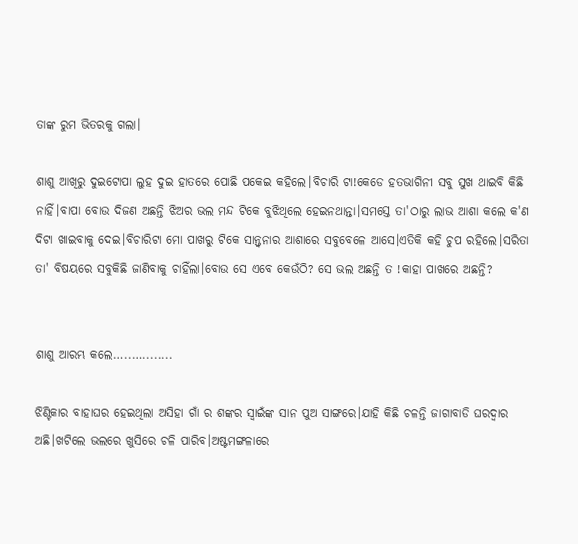ତାଙ୍କ ରୁମ ଭିତରକୁ ଗଲା।

ଶାଶୁ ଆଖିରୁ ଦୁଇଟୋପା ଲୁହ ଦୁଇ ହାତରେ ପୋଛି ପକେଇ କହିଲେ।ବିଚାରି ଟା!କେଡେ ହତଭାଗିନୀ ସବୁ ସୁଖ ଥାଇବି କିଛି ନାହିଁ।ବାପା ବୋଉ ଦିଜଣ ଅଛନ୍ତି ଝିଅର ଭଲ ମନ୍ଦ ଟିକେ ବୁଝିଥିଲେ ହେଇନଥାନ୍ତା।ସମସ୍ତେ ତା'ଠାରୁ ଲାଭ ଆଶା କଲେ କ'ଣ ଦିଟା ଖାଇବାକୁ ଦେଇ।ବିଚାରିଟା ମୋ ପାଖରୁ ଟିକେ ସାନ୍ତ୍ବନାର ଆଶାରେ ସବୁବେଳେ ଆସେ।ଏତିକି କହି ଚୁପ ରହିଲେ।ସରିତା ତା' ବିଷୟରେ ସବୁକିଛି ଜାଣିବାକୁ ଚାହିଁଲା।ବୋଉ ସେ ଏବେ କେଉଁଠି? ସେ ଭଲ ଅଛନ୍ତି ତ !କାହା ପାଖରେ ଅଛନ୍ତି?


ଶାଶୁ ଆରମ୍ଭ କଲେ…..…........

ଝିଣ୍ଟିକାର ବାହାଘର ହେଇଥିଲା ଅସିହା ଗାଁ ର ଶଙ୍କର ସ୍ବାଇଁଙ୍କ ସାନ ପୁଅ ସାଙ୍ଗରେ।ଯାହି କିଛି ଚଳନ୍ତି ଜାଗାବାଡି ଘରଦ୍ଵାର ଅଛି।ଖଟିଲେ ଭଲରେ ଖୁସିରେ ଚଳି ପାରିବ।ଅଷ୍ଟମଙ୍ଗଳାରେ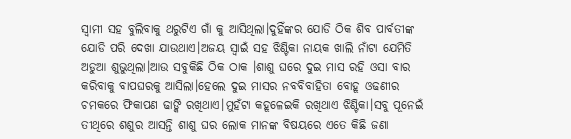ସ୍ବାମୀ ସହ ବୁଲିବାକୁ ଥରୁଟିଏ ଗାଁ କୁ ଆସିଥିଲା।ଦୁହିଁଙ୍କର ଯୋଡି ଠିକ ଶିବ ପାର୍ବତୀଙ୍କ ଯୋଡି ପରି ଦେଖା ଯାଉଥାଏ।ଅଜୟ ସ୍ବାଇଁ ସହ ଝିଣ୍ଟିକା ନାୟକ ଖାଲି ନାଁଟା ଯେମିତି ଅଡୁଆ ଶୁଭୁଥିଲା।ଆଉ ସବୁକିଛି ଠିକ ଠାକ ।ଶାଶୁ ଘରେ ଦୁଇ ମାସ ରହି ଓସା ବାର କରିବାକୁ ବାପଘରକୁ ଆସିଲା।ହେଲେ ଦୁଇ ମାସର ନବବିବାହିତା ବୋହୂ ଓଢଣୀର ଚମକରେ ଫିକାପଣ ଢାଙ୍କି ରଖିଥାଏ।ମୁହଁଟା କହୂଳେଇକି ରଖିଥାଏ ଝିଣ୍ଟିକା।ସବୁ ପୂନେଇଁ ତୀଥିରେ ଶଶୁର ଆସନ୍ତି ଶାଶୁ ଘର ଲୋକ ମାନଙ୍କ ବିଷୟରେ ଏତେ କିଛି ଜଣା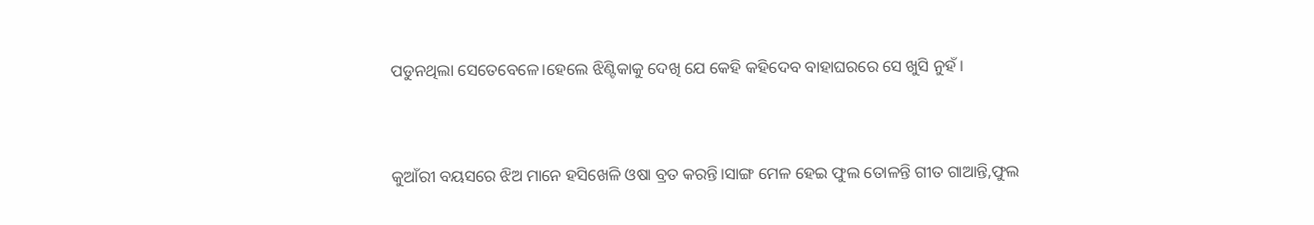ପଡୁନଥିଲା ସେତେବେଳେ।ହେଲେ ଝିଣ୍ଟିକାକୁ ଦେଖି ଯେ କେହି କହିଦେବ ବାହାଘରରେ ସେ ଖୁସି ନୁହଁ।


କୁଆଁରୀ ବୟସରେ ଝିଅ ମାନେ ହସିଖେଳି ଓଷା ବ୍ରତ କରନ୍ତି।ସାଙ୍ଗ ମେଳ ହେଇ ଫୁଲ ତୋଳନ୍ତି ଗୀତ ଗାଆନ୍ତି,ଫୁଲ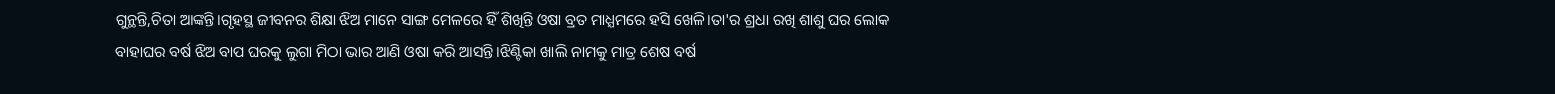ଗୁନ୍ଥନ୍ତି,ଚିତା ଆଙ୍କନ୍ତି।ଗୃହସ୍ଥ ଜୀବନର ଶିକ୍ଷା ଝିଅ ମାନେ ସାଙ୍ଗ ମେଳରେ ହିଁ ଶିଖିନ୍ତି ଓଷା ବ୍ରତ ମାଧ୍ଯମରେ ହସି ଖେଳି।ତା'ର ଶ୍ରଧା ରଖି ଶାଶୁ ଘର ଲୋକ ବାହାଘର ବର୍ଷ ଝିଅ ବାପ ଘରକୁ ଲୁଗା ମିଠା ଭାର ଆଣି ଓଷା କରି ଆସନ୍ତି।ଝିଣ୍ଟିକା ଖାଲି ନାମକୁ ମାତ୍ର ଶେଷ ବର୍ଷ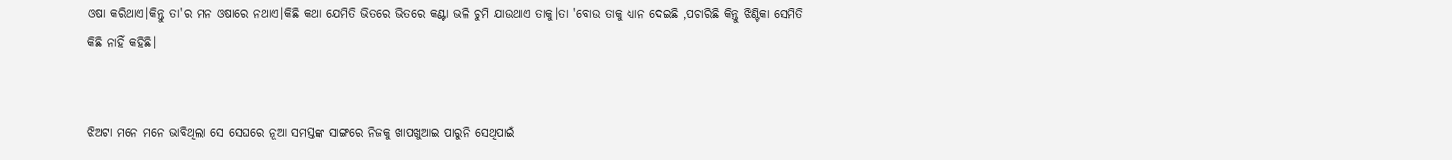ଓଷା କରିଥାଏ।କିନ୍ତୁ ତା'ର ମନ ଓଷାରେ ନଥାଏ।କିଛି କଥା ଯେମିତି ଭିତରେ ଭିତରେ କଣ୍ଟା ଭଳି ଚୁମି ଯାଉଥାଏ ତାକୁ।ତା 'ବୋଉ ତାକୁ ଧ୍ଯାନ ଦେଇଛି ,ପଚାରିଛି କିନ୍ତୁ ଝିଣ୍ଟିକା ସେମିତି କିଛି ନାହିଁ କହିଛି।


ଝିଅଟା ମନେ ମନେ ଭାବିଥିଲା ସେ ସେଘରେ ନୂଆ ସମସ୍ତଙ୍କ ସାଙ୍ଗରେ ନିଜକୁ ଖାପଖୁଆଇ ପାରୁନି ସେଥିପାଇଁ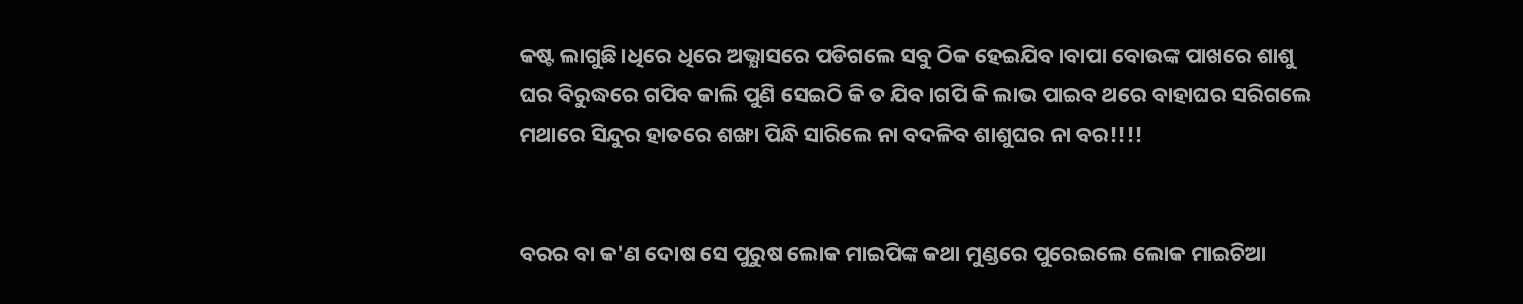କଷ୍ଟ ଲାଗୁଛି।ଧିରେ ଧିରେ ଅଭ୍ଯାସରେ ପଡିଗଲେ ସବୁ ଠିକ ହେଇଯିବ।ବାପା ବୋଉଙ୍କ ପାଖରେ ଶାଶୁ ଘର ବିରୁଦ୍ଧରେ ଗପିବ କାଲି ପୁଣି ସେଇଠି କି ତ ଯିବ।ଗପି କି ଲାଭ ପାଇବ ଥରେ ବାହାଘର ସରିଗଲେ ମଥାରେ ସିନ୍ଦୁର ହାତରେ ଶଙ୍ଖା ପିନ୍ଧି ସାରିଲେ ନା ବଦଳିବ ଶାଶୁଘର ନା ବର!!!!


ବରର ବା କ'ଣ ଦୋଷ ସେ ପୁରୁଷ ଲୋକ ମାଇପିଙ୍କ କଥା ମୁଣ୍ଡରେ ପୁରେଇଲେ ଲୋକ ମାଇଚିଆ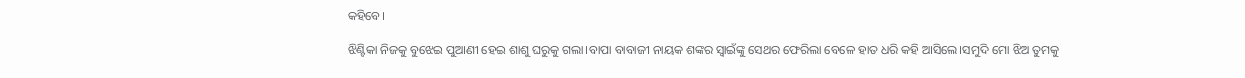କହିବେ।

ଝିଣ୍ଟିକା ନିଜକୁ ବୁଝେଇ ପୁଆଣୀ ହେଇ ଶାଶୁ ଘରୁକୁ ଗଲା।ବାପା ବାବାଜୀ ନାୟକ ଶଙ୍କର ସ୍ବାଇଁଙ୍କୁ ସେଥର ଫେରିଲା ବେଳେ ହାତ ଧରି କହି ଆସିଲେ।ସମୁଦି ମୋ ଝିଅ ତୁମକୁ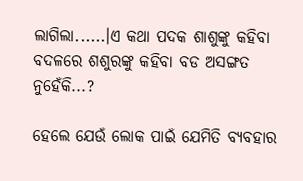ଲାଗିଲା......।ଏ କଥା ପଦକ ଶାଶୁଙ୍କୁ କହିବା ବଦଳରେ ଶଶୁରଙ୍କୁ କହିବା ବଡ ଅସଙ୍ଗତ ନୁହେଁକି...?

ହେଲେ ଯେଉଁ ଲୋକ ପାଇଁ ଯେମିତି ବ୍ଯବହାର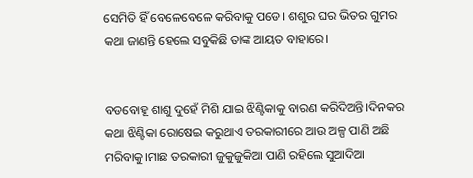ସେମିତି ହିଁ ବେଳେବେଳେ କରିବାକୁ ପଡେ। ଶଶୁର ଘର ଭିତର ଗୁମର କଥା ଜାଣନ୍ତି ହେଲେ ସବୁକିଛି ତାଙ୍କ ଆୟତ ବାହାରେ।


ବଡବୋହୂ ଶାଶୁ ଦୁହେଁ ମିଶି ଯାଇ ଝିଣ୍ଟିକାକୁ ବାରଣ କରିଦିଅନ୍ତି।ଦିନକର କଥା ଝିଣ୍ଟିକା ରୋଷେଇ କରୁଥାଏ ତରକାରୀରେ ଆଉ ଅଳ୍ପ ପାଣି ଅଛି ମରିବାକୁ।ମାଛ ତରକାରୀ ଜୁକୁଜୁକିଆ ପାଣି ରହିଲେ ସୁଆଦିଆ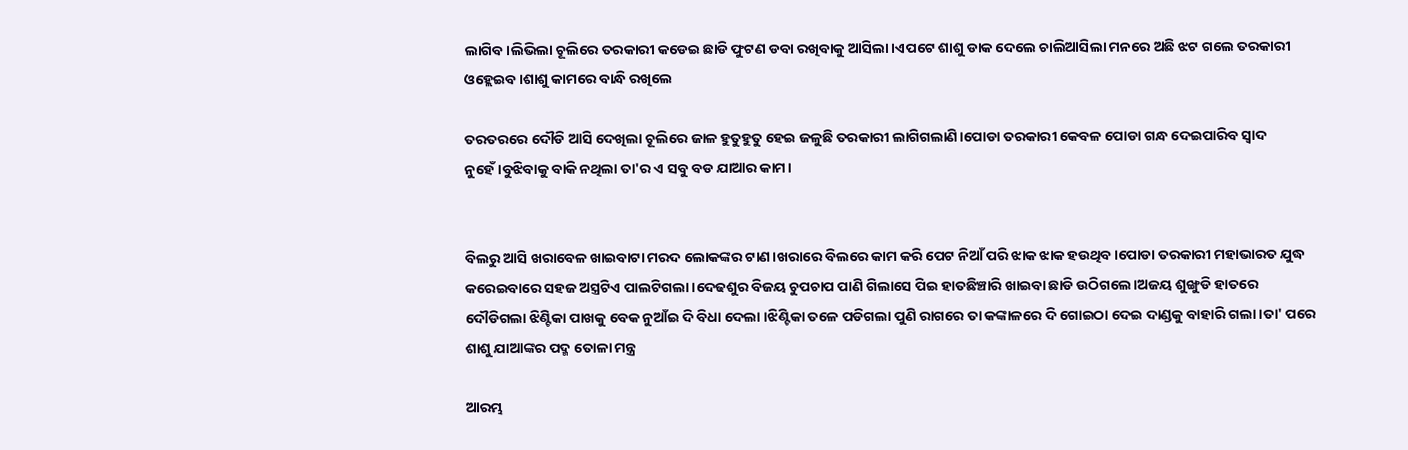ଲାଗିବ।ଲିଭିଲା ଚୂଲିରେ ତରକାରୀ କଡେଇ ଛାଡି ଫୁଟଣ ଡବା ରଖିବାକୁ ଆସିଲା।ଏପଟେ ଶାଶୁ ଡାକ ଦେଲେ ଚାଲିଆସିଲା ମନରେ ଅଛି ଝଟ ଗଲେ ତରକାରୀ ଓହ୍ଲେଇବ।ଶାଶୁ କାମରେ ବାନ୍ଧି ରଖିଲେ

ତରତରରେ ଦୌଡି ଆସି ଦେଖିଲା ଚୂଲିରେ ଜାଳ ହୁତୁହୁତୁ ହେଇ ଜଳୁଛି ତରକାରୀ ଲାଗିଗଲାଣି।ପୋଡା ତରକାରୀ କେବଳ ପୋଡା ଗନ୍ଧ ଦେଇପାରିବ ସ୍ବାଦ ନୁହେଁ।ବୁଝିବାକୁ ବାକି ନଥିଲା ତା'ର ଏ ସବୁ ବଡ ଯାଆର କାମ।


ବିଲରୁ ଆସି ଖରାବେଳ ଖାଇବାଟା ମରଦ ଲୋକଙ୍କର ଟାଣ।ଖରାରେ ବିଲରେ କାମ କରି ପେଟ ନିଆଁ ପରି ଝାକ ଝାକ ହଉଥିବ।ପୋଡା ତରକାରୀ ମହାଭାରତ ଯୁଦ୍ଧ କରେଇବାରେ ସହଜ ଅସ୍ତ୍ରଟିଏ ପାଲଟିଗଲା।ଦେଢଶୁର ବିଜୟ ଚୁପଚାପ ପାଣି ଗିଲାସେ ପିଇ ହାତଛିଞ୍ଚାରି ଖାଇବା ଛାଡି ଉଠିଗଲେ।ଅଜୟ ଶୁଙ୍ଖୁଡି ହାତରେ ଦୌଡିଗଲା ଝିଣ୍ଟିକା ପାଖକୁ ବେକ ନୁଆଁଇ ଦି ବିଧା ଦେଲା ।ଝିଣ୍ଟିକା ତଳେ ପଡିଗଲା ପୁଣି ରାଗରେ ତା କଙ୍କାଳରେ ଦି ଗୋଇଠା ଦେଇ ଦାଣ୍ଡକୁ ବାହାରି ଗଲା।ତା' ପରେ ଶାଶୁ ଯାଆଙ୍କର ପଦ୍ମ ତୋଳା ମନ୍ତ୍ର

ଆରମ୍ଭ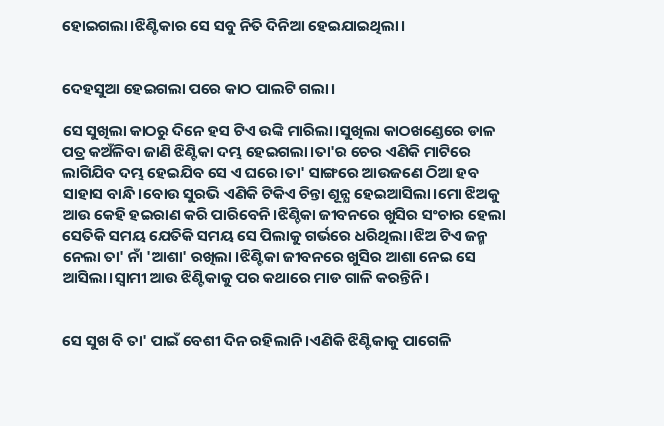ହୋଇଗଲା।ଝିଣ୍ଟିକାର ସେ ସବୁ ନିତି ଦିନିଆ ହେଇଯାଇଥିଲା।


ଦେହସୁଆ ହେଇଗଲା ପରେ କାଠ ପାଲଟି ଗଲା।

ସେ ସୁଖିଲା କାଠରୁ ଦିନେ ହସ ଟିଏ ଉଙ୍କି ମାରିଲା।ସୁଖିଲା କାଠଖଣ୍ଡେରେ ଡାଳ ପତ୍ର କଅଁଳିବା ଜାଣି ଝିଣ୍ଟିକା ଦମ୍ଭ ହେଇଗଲା।ତା'ର ଚେର ଏଣିକି ମାଟିରେ ଲାଗିଯିବ ଦମ୍ଭ ହେଇଯିବ ସେ ଏ ଘରେ।ତା' ସାଙ୍ଗରେ ଆଉଜଣେ ଠିଆ ହବ ସାହାସ ବାନ୍ଧି।ବୋଉ ସୁରଭି ଏଣିକି ଟିକିଏ ଚିନ୍ତା ଶୂନ୍ଯ ହେଇଆସିଲା।ମୋ ଝିଅକୁ ଆଉ କେହି ହଇରାଣ କରି ପାରିବେନି।ଝିଣ୍ଚିକା ଜୀବନରେ ଖୁସିର ସଂଚାର ହେଲା ସେତିକି ସମୟ ଯେତିକି ସମୟ ସେ ପିଲାକୁ ଗର୍ଭରେ ଧରିଥିଲା।ଝିଅ ଟିଏ ଜନ୍ମ ନେଲା ତା' ନାଁ 'ଆଶା' ରଖିଲା ।ଝିଣ୍ଟିକା ଜୀବନରେ ଖୁସିର ଆଶା ନେଇ ସେ ଆସିଲା।ସ୍ବାମୀ ଆଉ ଝିଣ୍ଟିକାକୁ ପର କଥାରେ ମାଡ ଗାଳି କରନ୍ତିନି।


ସେ ସୁଖ ବି ତା' ପାଇଁ ବେଶୀ ଦିନ ରହିଲାନି।ଏଣିକି ଝିଣ୍ଟିକାକୁ ପାଗେଳି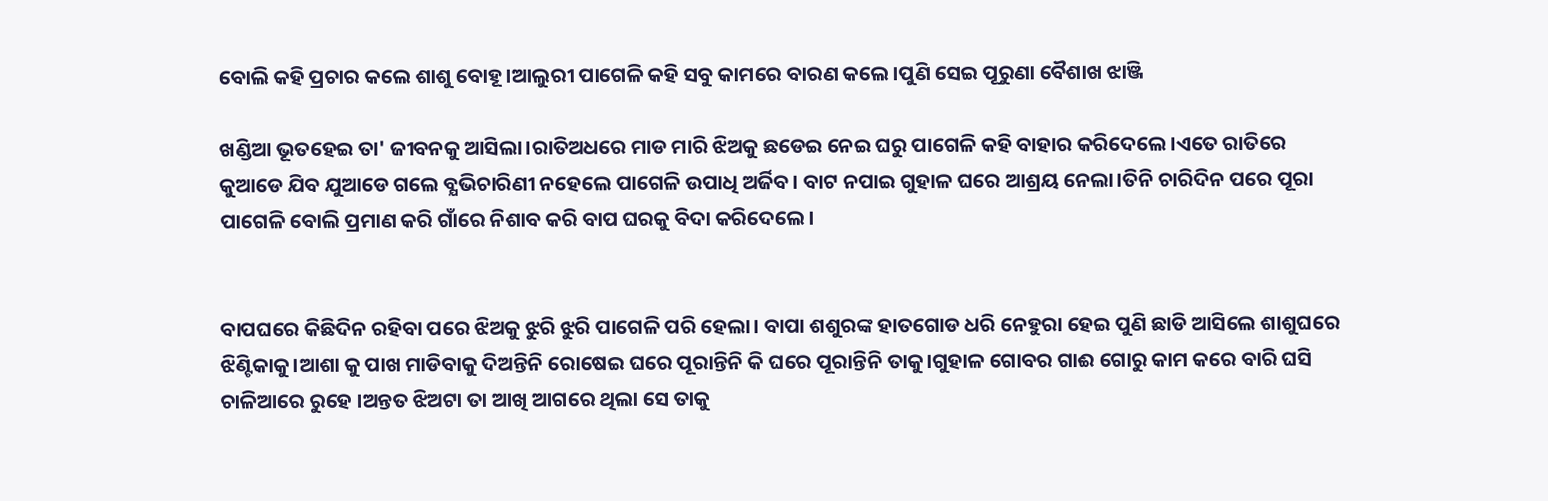ବୋଲି କହି ପ୍ରଚାର କଲେ ଶାଶୁ ବୋହୂ।ଆଲୁରୀ ପାଗେଳି କହି ସବୁ କାମରେ ବାରଣ କଲେ।ପୁଣି ସେଇ ପୂରୁଣା ବୈଶାଖ ଝାଞ୍ଜି

ଖଣ୍ଡିଆ ଭୂତହେଇ ତା' ଜୀବନକୁ ଆସିଲା।ରାତିଅଧରେ ମାଡ ମାରି ଝିଅକୁ ଛଡେଇ ନେଇ ଘରୁ ପାଗେଳି କହି ବାହାର କରିଦେଲେ।ଏତେ ରାତିରେ କୁଆଡେ ଯିବ ଯୁଆଡେ ଗଲେ ବ୍ଯଭିଚାରିଣୀ ନହେଲେ ପାଗେଳି ଉପାଧି ଅର୍ଜିବ। ବାଟ ନପାଇ ଗୁହାଳ ଘରେ ଆଶ୍ରୟ ନେଲା।ତିନି ଚାରିଦିନ ପରେ ପୂରା ପାଗେଳି ବୋଲି ପ୍ରମାଣ କରି ଗାଁରେ ନିଶାବ କରି ବାପ ଘରକୁ ବିଦା କରିଦେଲେ।


ବାପଘରେ କିଛିଦିନ ରହିବା ପରେ ଝିଅକୁ ଝୁରି ଝୁରି ପାଗେଳି ପରି ହେଲା। ବାପା ଶଶୁରଙ୍କ ହାତଗୋଡ ଧରି ନେହୁରା ହେଇ ପୁଣି ଛାଡି ଆସିଲେ ଶାଶୁଘରେ ଝିଣ୍ଟିକାକୁ।ଆଶା କୁ ପାଖ ମାଡିବାକୁ ଦିଅନ୍ତିନି ରୋଷେଇ ଘରେ ପୂରାନ୍ତିନି କି ଘରେ ପୂରାନ୍ତିନି ତାକୁ।ଗୁହାଳ ଗୋବର ଗାଈ ଗୋରୁ କାମ କରେ ବାରି ଘସି ଚାଳିଆରେ ରୁହେ ।ଅନ୍ତତ ଝିଅଟା ତା ଆଖି ଆଗରେ ଥିଲା ସେ ତାକୁ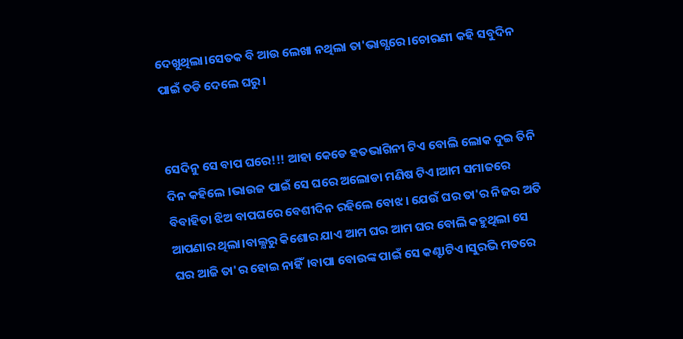ଦେଖୁଥିଲା।ସେତକ ବି ଆଉ ଲେଖା ନଥିଲା ତା'ଭାଗ୍ଯରେ ।ଚୋରଣୀ କହି ସବୁଦିନ ପାଇଁ ତଡି ଦେଲେ ଘରୁ।


ସେଦିନୁ ସେ ବାପ ଘରେ!!! ଆହା କେଡେ ହତଭାଗିନୀ ଟିଏ ବୋଲି ଲୋକ ଦୁଇ ତିନି ଦିନ କହିଲେ ।ଭାଉଜ ପାଇଁ ସେ ଘରେ ଅଲୋଡା ମଣିଷ ଟିଏ।ଆମ ସମାଜରେ ବିବାହିତା ଝିଅ ବାପଘରେ ବେଶୀଦିନ ରହିଲେ ବୋଝ। ଯେଉଁ ଘର ତା'ର ନିଜର ଅତି ଆପଣାର ଥିଲା।ବାଲ୍ଯରୁ କିଶୋର ଯାଏ ଆମ ଘର ଆମ ଘର ବୋଲି କହୁଥିଲା ସେ ଘର ଆଜି ତା'ର ହୋଇ ନାହିଁ।ବାପା ବୋଉଙ୍କ ପାଇଁ ସେ କଣ୍ଟାଟିଏ।ସୁରଭି ମତରେ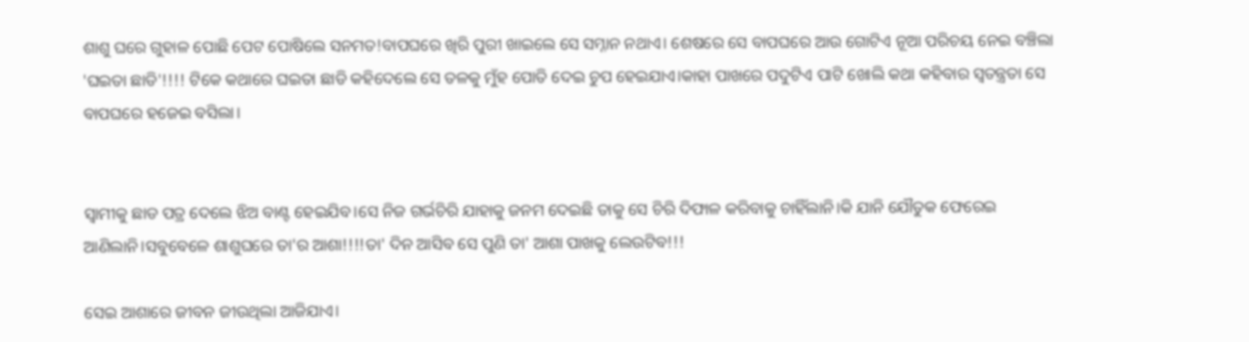ଶାଶୁ ଘରେ ଗୁହାଳ ପୋଛି ପେଟ ପୋଷିଲେ ସନମତ!ବାପଘରେ ଖିରି ପୁରୀ ଖାଇଲେ ସେ ସମ୍ନାନ ନଥାଏ। ଶେଷରେ ସେ ବାପଘରେ ଆଉ ଗୋଟିଏ ନୂଆ ପରିଚୟ ନେଇ ବଞ୍ଚିଲା 'ଘଇତା ଛାଡି'!!!! ଟିକେ କଥାରେ ଘଇତା ଛାଡି କହିଦେଲେ ସେ ତଳକୁ ମୁଁହ ପୋତି ଦେଇ ଚୁପ ହେଇଯାଏ।କାହା ପାଖରେ ପଦୁଟିଏ ପାଟି ଖୋଲି କଥା କହିବାର ସ୍ବତନ୍ତ୍ରତା ସେ ବାପଘରେ ହଜେଇ ବସିଲା।


ସ୍ବାମୀକୁ ଛାଡ ପତ୍ର ଦେଲେ ଝିଅ ବାଣ୍ଟ ହେଇଯିବ।ସେ ନିଜ ଗର୍ଭଚିରି ଯାହାକୁ ଜନମ ଦେଇଛି ତାକୁ ସେ ଚିରି ଦିଫାଳ କରିବାକୁ ଚାହିଁଲାନି।କି ଯାନି ଯୌତୁକ ଫେରେଇ ଆଣିଲାନି।ସବୁବେଳେ ଶାଶୁଘରେ ତା'ର ଆଶା!!!!ତା' ଦିନ ଆସିବ ସେ ପୁଣି ତା' ଆଶା ପାଖକୁ ଲେଉଟିବ!!!

ସେଇ ଆଶାରେ ଜୀବନ ଜୀଉଥିଲା ଆଜିଯାଏ।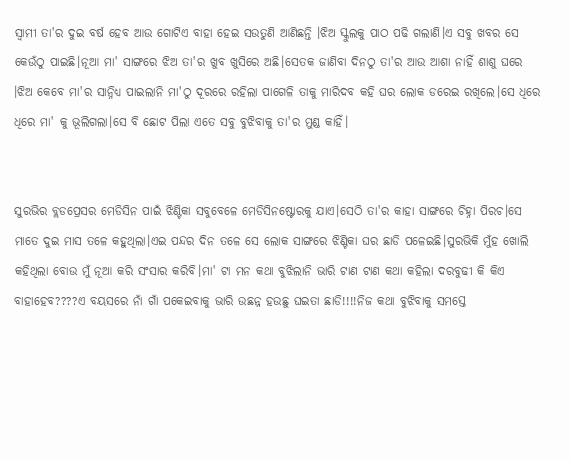ସ୍ବାମୀ ତା'ର ଦୁଇ ବର୍ଷ ହେବ ଆଉ ଗୋଟିଏ ବାହା ହେଇ ସଉତୁଣି ଆଣିଛନ୍ତି ।ଝିଅ ସ୍କୁଲକୁ ପାଠ ପଢି ଗଲାଣି।ଏ ସବୁ ଖବର ସେ କେଉଁଠୁ ପାଇଛି।ନୂଆ ମା' ସାଙ୍ଗରେ ଝିଅ ତା'ର ଖୁବ ଖୁସିରେ ଅଛି।ସେତକ ଜାଣିବା ଦିନଠୁ ତା'ର ଆଉ ଆଶା ନାହିଁ ଶାଶୁ ଘରେ ।ଝିଅ କେବେ ମା'ର ସାନ୍ନିଧ୍ୟ ପାଇଲାନି ମା'ଠୁ ଦୂରରେ ରହିଲା ପାଗେଳି ତାକୁ ମାରିଦବ କହି ଘର ଲୋକ ଡରେଇ ରଖିଲେ।ସେ ଧିରେ ଧିରେ ମା' କୁ ଭୂଲିଗଲା।ସେ ବି ଛୋଟ ପିଲା ଏତେ ସବୁ ବୁଝିବାକୁ ତା'ର ମୁଣ୍ଡ କାହିଁ।


ସୁରଭିର ବ୍ଲଡପ୍ରେସର ମେଡିସିନ ପାଇଁ ଝିଣ୍ଟିକା ସବୁବେଳେ ମେଡିସିନଷ୍ଟୋରକୁ ଯାଏ।ସେଠି ତା'ର କାହା ସାଙ୍ଗରେ ଚିହ୍ନା ପିରଚ।ସେ ମାତେ ଦୁଇ ମାସ ତଳେ କହୁଥିଲା।ଏଇ ପନ୍ଦର ଦିନ ତଳେ ସେ ଲୋକ ସାଙ୍ଗରେ ଝିଣ୍ଟିକା ଘର ଛାଡି ପଳେଇଛି।ସୁରଭିକି ମୁଁହ ଖୋଲି କହିଥିଲା ବୋଉ ମୁଁ ନୂଆ କରି ସଂସାର କରିବି।ମା' ଟା ମନ କଥା ବୁଝିଲାନି ଭାରି ଟାଣ ଟାଣ କଥା କହିଲା ଦରବୁଢୀ କି କିଏ ବାହାହେବ????ଏ ବୟସରେ ନାଁ ଗାଁ ପକେଇବାକୁ ଭାରି ଉଛନ୍ନ ହଉଛୁ ଘଇତା ଛାଡି!!!!ନିଜ କଥା ବୁଝିବାକୁ ସମସ୍ତେ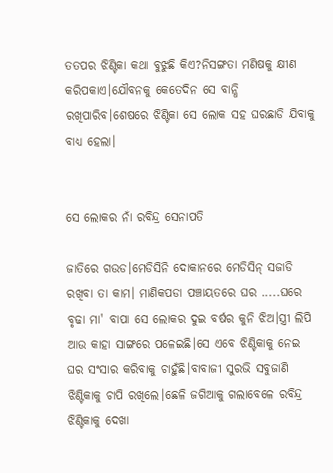ତତପର ଝିଣ୍ଟିକା କଥା ବୁଝୁଛି କିଏ?ନିସଙ୍ଗତା ମଣିଷକୁ କ୍ଷୀଣ କରିପକାଏ।ଯୌବନକୁ କେତେଦିନ ସେ ବାନ୍ଧି ରଖିପାରିବ।ଶେଷରେ ଝିଣ୍ଟିକା ସେ ଲୋକ ସହ ଘରଛାଡି ଯିବାକୁ ବାଧ୍ୟ ହେଲା।


ସେ ଲୋକର ନାଁ ରବିନ୍ଦ୍ର ସେନାପତି

ଜାତିରେ ଗଉଡ।ମେଡିସିନି ଦୋକାନରେ ମେଡିସିନ୍ ସଜାଡି ରଖିବା ତା କାମ। ମାଣିକପଡା ପଞ୍ଚାୟତରେ ଘର .....ଘରେ ବୃଢା ମା' ବାପା ସେ ଲୋକର ଦୁଇ ବର୍ଷର କୁନି ଝିଅ।ସ୍ତ୍ରୀ ଲିପି ଆଉ କାହା ସାଙ୍ଗରେ ପଳେଇଛି।ସେ ଏବେ ଝିଣ୍ଟିକାକୁ ନେଇ ଘର ସଂସାର କରିବାକୁ ଚାହୁଁଛି।ବାବାଜୀ ସୁରଭି ସବୁଜାଣି ଝିଣ୍ଟିକାକୁ ଚାପି ରଖିଲେ।ଛେଳି ଜଗିଆକୁ ଗଲାବେଳେ ରବିନ୍ଦ୍ର ଝିଣ୍ଟିକାକୁ ଦେଖା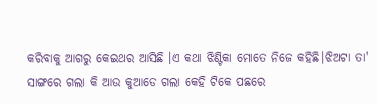କରିବାକୁ ଆଗରୁ କେଇଥର ଆସିଛି ।ଏ କଥା ଝିଣ୍ଟିକା ମୋତେ ନିଜେ କହିଛି।ଝିଅଟା ତା' ସାଙ୍ଗରେ ଗଲା କି ଆଉ କୁଆଡେ ଗଲା କେହି ଟିକେ ପଛରେ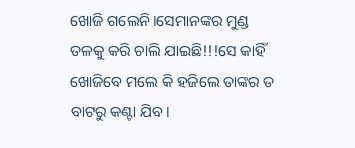ଖୋଜି ଗଲେନି।ସେମାନଙ୍କର ମୁଣ୍ଡ ତଳକୁ କରି ଚାଲି ଯାଇଛି!!!ସେ କାହିଁ ଖୋଜିବେ ମଲେ କି ହଜିଲେ ତାଙ୍କର ତ ବାଟରୁ କଣ୍ଟା ଯିବ।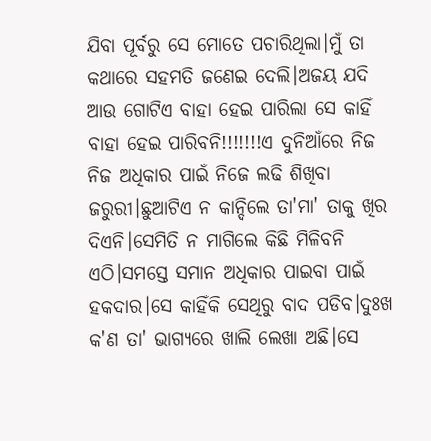ଯିବା ପୂର୍ବରୁ ସେ ମୋତେ ପଚାରିଥିଲା।ମୁଁ ତା କଥାରେ ସହମତି ଜଣେଇ ଦେଲି।ଅଜୟ ଯଦି ଆଉ ଗୋଟିଏ ବାହା ହେଇ ପାରିଲା ସେ କାହିଁ ବାହା ହେଇ ପାରିବନି!!!!!!!ଏ ଦୁନିଆଁରେ ନିଜ ନିଜ ଅଧିକାର ପାଇଁ ନିଜେ ଲଢି ଶିଖିବା ଜରୁରୀ।ଛୁଆଟିଏ ନ କାନ୍ଦିଲେ ତା'ମା' ତାକୁ ଖିର ଦିଏନି।ସେମିତି ନ ମାଗିଲେ କିଛି ମିଳିବନି ଏଠି।ସମସ୍ତେ ସମାନ ଅଧିକାର ପାଇବା ପାଇଁ ହକଦାର।ସେ କାହିଁକି ସେଥିରୁ ବାଦ ପଡିବ।ଦୁଃଖ କ'ଣ ତା' ଭାଗ୍ଯରେ ଖାଲି ଲେଖା ଅଛି।ସେ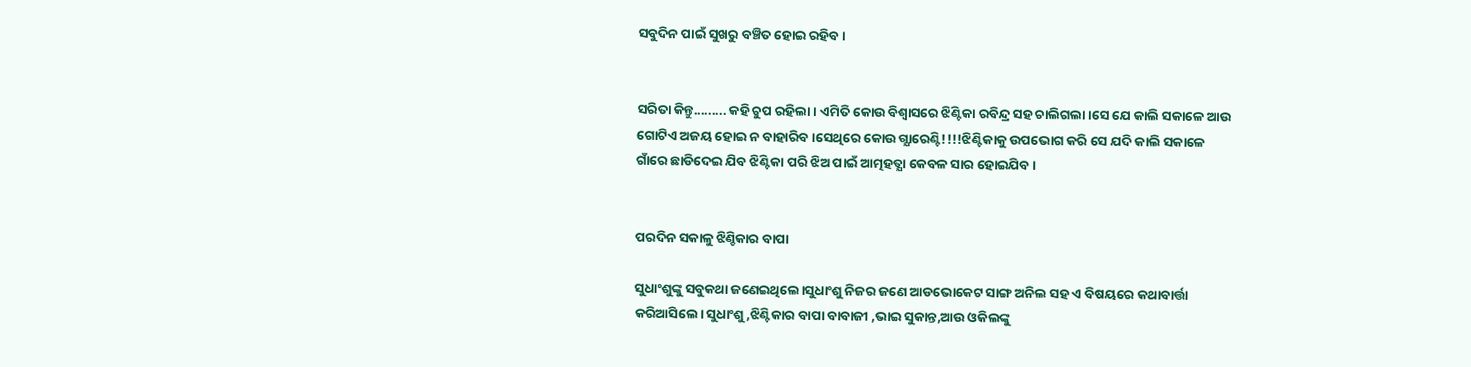ସବୁଦିନ ପାଇଁ ସୁଖରୁ ବଞ୍ଚିତ ହୋଇ ରହିବ।


ସରିତା କିନ୍ତୁ......... କହି ଚୁପ ରହିଲା। ଏମିତି କୋଉ ବିଶ୍ବାସରେ ଝିଣ୍ଟିକା ରବିନ୍ଦ୍ର ସହ ଚାଲିଗଲା।ସେ ଯେ କାଲି ସକାଳେ ଆଉ ଗୋଟିଏ ଅଜୟ ହୋଇ ନ ବାହାରିବ।ସେଥିରେ କୋଉ ଗ୍ଯାରେଣ୍ଟି!!!!ଝିଣ୍ଟିକାକୁ ଉପଭୋଗ କରି ସେ ଯଦି କାଲି ସକାଳେ ଗାଁରେ ଛାଡିଦେଇ ଯିବ ଝିଣ୍ଟିକା ପରି ଝିଅ ପାଇଁ ଆତ୍ମହତ୍ଯା କେବଳ ସାର ହୋଇଯିବ।


ପରଦିନ ସକାଳୁ ଝିଣ୍ଚିକାର ବାପା

ସୁଧାଂଶୁଙ୍କୁ ସବୁକଥା ଜଣେଇଥିଲେ।ସୁଧାଂଶୁ ନିଜର ଜଣେ ଆଡଭୋକେଟ ସାଙ୍ଗ ଅନିଲ ସହ ଏ ବିଷୟରେ କଥାବାର୍ତ୍ତା କରିଆସିଲେ। ସୁଧାଂଶୁ ,ଝିଣ୍ଟିକାର ବାପା ବାବାଜୀ ,ଭାଇ ସୁକାନ୍ତ,ଆଉ ଓକିଲଙ୍କୁ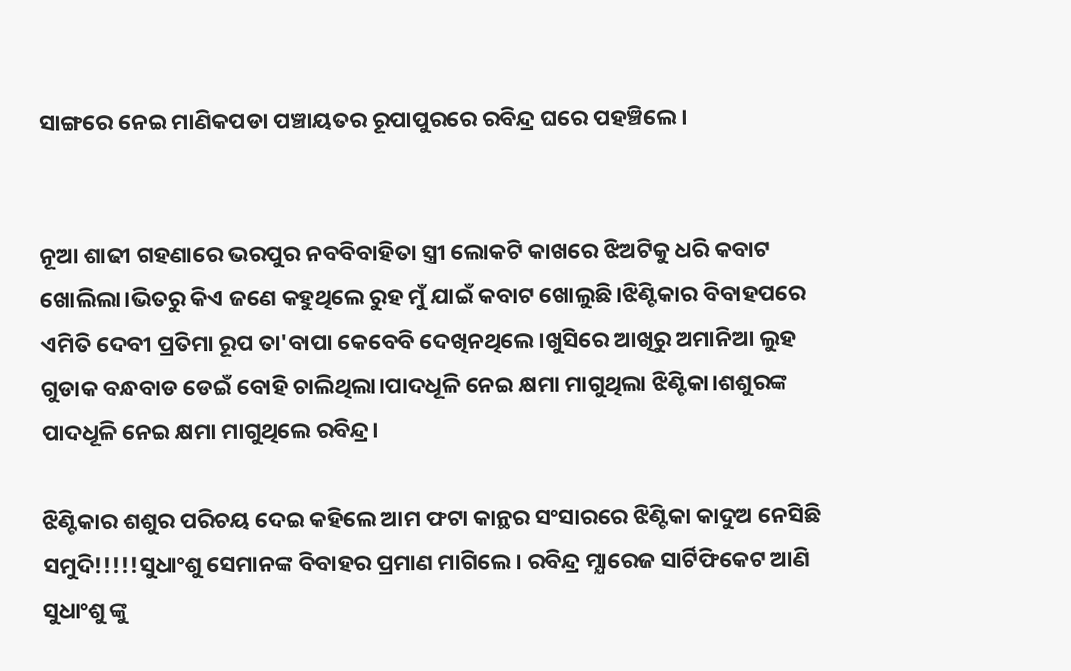ସାଙ୍ଗରେ ନେଇ ମାଣିକପଡା ପଞ୍ଚାୟତର ରୂପାପୁରରେ ରବିନ୍ଦ୍ର ଘରେ ପହଞ୍ଚିଲେ।


ନୂଆ ଶାଢୀ ଗହଣାରେ ଭରପୁର ନବବିବାହିତା ସ୍ତ୍ରୀ ଲୋକଟି କାଖରେ ଝିଅଟିକୁ ଧରି କବାଟ ଖୋଲିଲା।ଭିତରୁ କିଏ ଜଣେ କହୁଥିଲେ ରୁହ ମୁଁ ଯାଇଁ କବାଟ ଖୋଲୁଛି।ଝିଣ୍ଟିକାର ବିବାହପରେ ଏମିତି ଦେବୀ ପ୍ରତିମା ରୂପ ତା'ବାପା କେବେବି ଦେଖିନଥିଲେ।ଖୁସିରେ ଆଖିରୁ ଅମାନିଆ ଲୁହ ଗୁଡାକ ବନ୍ଧବାଡ ଡେଇଁ ବୋହି ଚାଲିଥିଲା।ପାଦଧୂଳି ନେଇ କ୍ଷମା ମାଗୁଥିଲା ଝିଣ୍ଟିକା।ଶଶୁରଙ୍କ ପାଦଧୂଳି ନେଇ କ୍ଷମା ମାଗୁଥିଲେ ରବିନ୍ଦ୍ର।

ଝିଣ୍ଟିକାର ଶଶୁର ପରିଚୟ ଦେଇ କହିଲେ ଆମ ଫଟା କାନ୍ଥର ସଂସାରରେ ଝିଣ୍ଟିକା କାଦୁଅ ନେସିଛି ସମୁଦି!!!!!ସୁଧାଂଶୁ ସେମାନଙ୍କ ବିବାହର ପ୍ରମାଣ ମାଗିଲେ। ରବିନ୍ଦ୍ର ମ୍ଯାରେଜ ସାର୍ଟିଫିକେଟ ଆଣି ସୁଧାଂଶୁ ଙ୍କୁ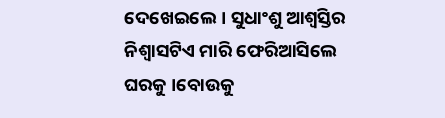ଦେଖେଇଲେ। ସୁଧାଂଶୁ ଆଶ୍ବସ୍ତିର ନିଶ୍ବାସଟିଏ ମାରି ଫେରିଆସିଲେ ଘରକୁ ।ବୋଉକୁ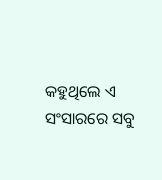କହୁଥିଲେ ଏ ସଂସାରରେ ସବୁ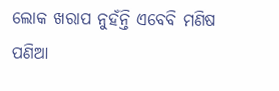ଲୋକ ଖରାପ ନୁହଁନ୍ତି ଏବେବି ମଣିଷ ପଣିଆ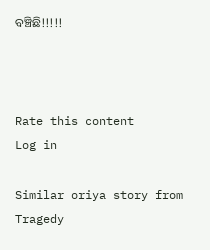ବଞ୍ଚିଛି!!!!!



Rate this content
Log in

Similar oriya story from Tragedy